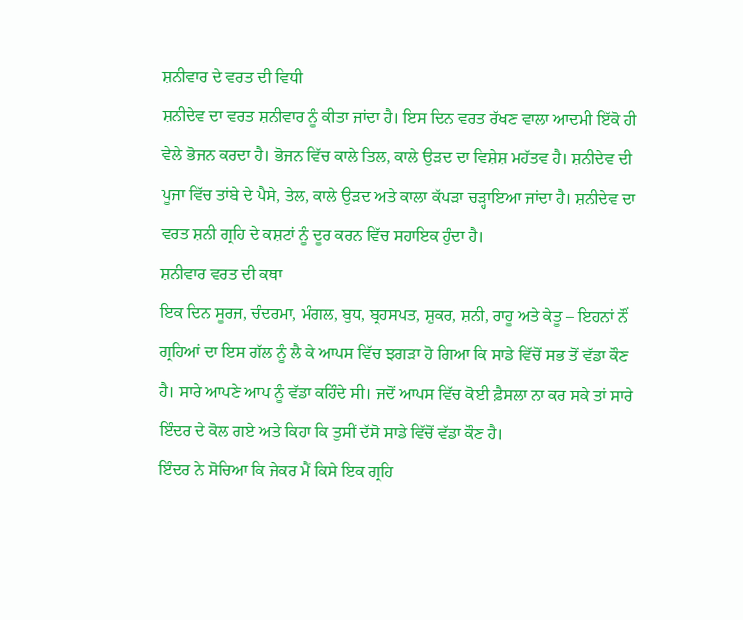ਸ਼ਨੀਵਾਰ ਦੇ ਵਰਤ ਦੀ ਵਿਧੀ
ਸ਼ਨੀਦੇਵ ਦਾ ਵਰਤ ਸ਼ਨੀਵਾਰ ਨੂੰ ਕੀਤਾ ਜਾਂਦਾ ਹੈ। ਇਸ ਦਿਨ ਵਰਤ ਰੱਖਣ ਵਾਲਾ ਆਦਮੀ ਇੱਕੋ ਹੀ ਵੇਲੇ ਭੋਜਨ ਕਰਦਾ ਹੈ। ਭੋਜਨ ਵਿੱਚ ਕਾਲੇ ਤਿਲ, ਕਾਲੇ ਉੜਦ ਦਾ ਵਿਸ਼ੇਸ਼ ਮਹੱਤਵ ਹੈ। ਸ਼ਨੀਦੇਵ ਦੀ ਪੂਜਾ ਵਿੱਚ ਤਾਂਬੇ ਦੇ ਪੈਸੇ, ਤੇਲ, ਕਾਲੇ ਉੜਦ ਅਤੇ ਕਾਲਾ ਕੱਪੜਾ ਚੜ੍ਹਾਇਆ ਜਾਂਦਾ ਹੈ। ਸ਼ਨੀਦੇਵ ਦਾ ਵਰਤ ਸ਼ਨੀ ਗ੍ਰਹਿ ਦੇ ਕਸ਼ਟਾਂ ਨੂੰ ਦੂਰ ਕਰਨ ਵਿੱਚ ਸਹਾਇਕ ਹੁੰਦਾ ਹੈ।
ਸ਼ਨੀਵਾਰ ਵਰਤ ਦੀ ਕਥਾ
ਇਕ ਦਿਨ ਸੂਰਜ, ਚੰਦਰਮਾ, ਮੰਗਲ, ਬੁਧ, ਬ੍ਰਹਸਪਤ, ਸ਼ੁਕਰ, ਸ਼ਨੀ, ਰਾਹੂ ਅਤੇ ਕੇਤੂ – ਇਹਨਾਂ ਨੌਂ ਗ੍ਰਹਿਆਂ ਦਾ ਇਸ ਗੱਲ ਨੂੰ ਲੈ ਕੇ ਆਪਸ ਵਿੱਚ ਝਗੜਾ ਹੋ ਗਿਆ ਕਿ ਸਾਡੇ ਵਿੱਚੋਂ ਸਭ ਤੋਂ ਵੱਡਾ ਕੌਣ ਹੈ। ਸਾਰੇ ਆਪਣੇ ਆਪ ਨੂੰ ਵੱਡਾ ਕਹਿੰਦੇ ਸੀ। ਜਦੋਂ ਆਪਸ ਵਿੱਚ ਕੋਈ ਫ਼ੈਸਲਾ ਨਾ ਕਰ ਸਕੇ ਤਾਂ ਸਾਰੇ ਇੰਦਰ ਦੇ ਕੋਲ ਗਏ ਅਤੇ ਕਿਹਾ ਕਿ ਤੁਸੀਂ ਦੱਸੋ ਸਾਡੇ ਵਿੱਚੋਂ ਵੱਡਾ ਕੌਣ ਹੈ।
ਇੰਦਰ ਨੇ ਸੋਚਿਆ ਕਿ ਜੇਕਰ ਮੈਂ ਕਿਸੇ ਇਕ ਗ੍ਰਹਿ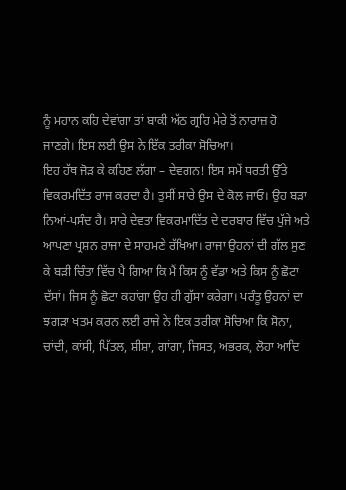ਨੂੰ ਮਹਾਨ ਕਹਿ ਦੇਵਾਂਗਾ ਤਾਂ ਬਾਕੀ ਅੱਠ ਗ੍ਰਹਿ ਮੇਰੇ ਤੋਂ ਨਾਰਾਜ਼ ਹੋ ਜਾਣਗੇ। ਇਸ ਲਈ ਉਸ ਨੇ ਇੱਕ ਤਰੀਕਾ ਸੋਚਿਆ।
ਇਹ ਹੱਥ ਜੋੜ ਕੇ ਕਹਿਣ ਲੱਗਾ – ਦੇਵਗਨ! ਇਸ ਸਮੇਂ ਧਰਤੀ ਉੱਤੇ ਵਿਕਰਮਦਿੱਤ ਰਾਜ ਕਰਦਾ ਹੈ। ਤੁਸੀਂ ਸਾਰੇ ਉਸ ਦੇ ਕੋਲ ਜਾਓ। ਉਹ ਬੜਾ ਨਿਆਂ-ਪਸੰਦ ਹੈ। ਸਾਰੇ ਦੇਵਤਾ ਵਿਕਰਮਾਦਿੱਤ ਦੇ ਦਰਬਾਰ ਵਿੱਚ ਪੁੱਜੇ ਅਤੇ ਆਪਣਾ ਪ੍ਰਸ਼ਨ ਰਾਜਾ ਦੇ ਸਾਹਮਣੇ ਰੱਖਿਆ। ਰਾਜਾ ਉਹਨਾਂ ਦੀ ਗੱਲ ਸੁਣ ਕੇ ਬੜੀ ਚਿੰਤਾ ਵਿੱਚ ਪੈ ਗਿਆ ਕਿ ਮੈਂ ਕਿਸ ਨੂੰ ਵੱਡਾ ਅਤੇ ਕਿਸ ਨੂੰ ਛੋਟਾ ਦੱਸਾਂ। ਜਿਸ ਨੂੰ ਛੋਟਾ ਕਹਾਂਗਾ ਉਹ ਹੀ ਗੁੱਸਾ ਕਰੇਗਾ। ਪਰੰਤੂ ਉਹਨਾਂ ਦਾ ਝਗੜਾ ਖਤਮ ਕਰਨ ਲਈ ਰਾਜੇ ਨੇ ਇਕ ਤਰੀਕਾ ਸੋਚਿਆ ਕਿ ਸੋਨਾ, ਚਾਂਦੀ, ਕਾਂਸੀ, ਪਿੱਤਲ, ਸ਼ੀਸ਼ਾ, ਗਾਂਗਾ, ਜਿਸਤ, ਅਭਰਕ, ਲੋਹਾ ਆਦਿ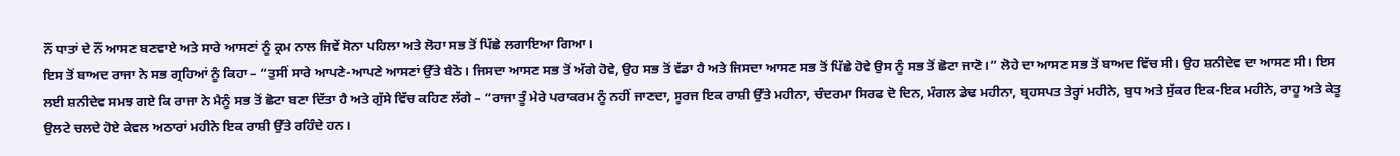ਨੌਂ ਧਾਤਾਂ ਦੇ ਨੌਂ ਆਸਣ ਬਣਵਾਏ ਅਤੇ ਸਾਰੇ ਆਸਣਾਂ ਨੂੰ ਕ੍ਰਮ ਨਾਲ ਜਿਵੇਂ ਸੋਨਾ ਪਹਿਲਾ ਅਤੇ ਲੋਹਾ ਸਭ ਤੋਂ ਪਿੱਛੇ ਲਗਾਇਆ ਗਿਆ।
ਇਸ ਤੋਂ ਬਾਅਦ ਰਾਜਾ ਨੇ ਸਭ ਗ੍ਰਹਿਆਂ ਨੂੰ ਕਿਹਾ – “ਤੁਸੀਂ ਸਾਰੇ ਆਪਣੇ-ਆਪਣੇ ਆਸਣਾਂ ਉੱਤੇ ਬੈਠੋ। ਜਿਸਦਾ ਆਸਣ ਸਭ ਤੋਂ ਅੱਗੇ ਹੋਵੇ, ਉਹ ਸਭ ਤੋਂ ਵੱਡਾ ਹੈ ਅਤੇ ਜਿਸਦਾ ਆਸਣ ਸਭ ਤੋਂ ਪਿੱਛੇ ਹੋਵੇ ਉਸ ਨੂੰ ਸਭ ਤੋਂ ਛੋਟਾ ਜਾਣੋ।” ਲੋਹੇ ਦਾ ਆਸਣ ਸਭ ਤੋਂ ਬਾਅਦ ਵਿੱਚ ਸੀ। ਉਹ ਸ਼ਨੀਦੇਵ ਦਾ ਆਸਣ ਸੀ। ਇਸ ਲਈ ਸ਼ਨੀਦੇਵ ਸਮਝ ਗਏ ਕਿ ਰਾਜਾ ਨੇ ਮੈਨੂੰ ਸਭ ਤੋਂ ਛੋਟਾ ਬਣਾ ਦਿੱਤਾ ਹੈ ਅਤੇ ਗੁੱਸੇ ਵਿੱਚ ਕਹਿਣ ਲੱਗੇ – “ਰਾਜਾ ਤੂੰ ਮੇਰੇ ਪਰਾਕਰਮ ਨੂੰ ਨਹੀਂ ਜਾਣਦਾ, ਸੂਰਜ ਇਕ ਰਾਸ਼ੀ ਉੱਤੇ ਮਹੀਨਾ, ਚੰਦਰਮਾ ਸਿਰਫ ਦੋ ਦਿਨ, ਮੰਗਲ ਡੇਢ ਮਹੀਨਾ, ਬ੍ਰਹਸਪਤ ਤੇਰ੍ਹਾਂ ਮਹੀਨੇ, ਬੁਧ ਅਤੇ ਸੁੱਕਰ ਇਕ-ਇਕ ਮਹੀਨੇ, ਰਾਹੂ ਅਤੇ ਕੇਤੂ ਉਲਟੇ ਚਲਦੇ ਹੋਏ ਕੇਵਲ ਅਠਾਰਾਂ ਮਹੀਨੇ ਇਕ ਰਾਸ਼ੀ ਉੱਤੇ ਰਹਿੰਦੇ ਹਨ।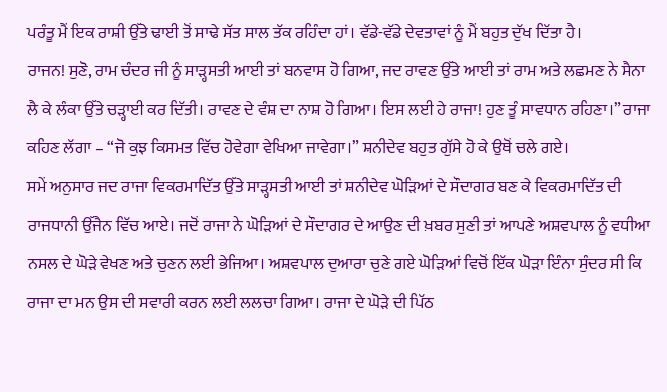ਪਰੰਤੂ ਮੈਂ ਇਕ ਰਾਸ਼ੀ ਉੱਤੇ ਢਾਈ ਤੋਂ ਸਾਢੇ ਸੱਤ ਸਾਲ ਤੱਕ ਰਹਿੰਦਾ ਹਾਂ। ਵੱਡੇ-ਵੱਡੇ ਦੇਵਤਾਵਾਂ ਨੂੰ ਮੈਂ ਬਹੁਤ ਦੁੱਖ ਦਿੱਤਾ ਹੈ।
ਰਾਜਨ! ਸੁਣੋ, ਰਾਮ ਚੰਦਰ ਜੀ ਨੂੰ ਸਾੜ੍ਹਸਤੀ ਆਈ ਤਾਂ ਬਨਵਾਸ ਹੋ ਗਿਆ, ਜਦ ਰਾਵਣ ਉੱਤੇ ਆਈ ਤਾਂ ਰਾਮ ਅਤੇ ਲਛਮਣ ਨੇ ਸੈਨਾ ਲੈ ਕੇ ਲੰਕਾ ਉੱਤੇ ਚੜ੍ਹਾਈ ਕਰ ਦਿੱਤੀ। ਰਾਵਣ ਦੇ ਵੰਸ਼ ਦਾ ਨਾਸ਼ ਹੋ ਗਿਆ। ਇਸ ਲਈ ਹੇ ਰਾਜਾ! ਹੁਣ ਤੂੰ ਸਾਵਧਾਨ ਰਹਿਣਾ।” ਰਾਜਾ ਕਹਿਣ ਲੱਗਾ – “ਜੋ ਕੁਝ ਕਿਸਮਤ ਵਿੱਚ ਹੋਵੇਗਾ ਵੇਖਿਆ ਜਾਵੇਗਾ।” ਸ਼ਨੀਦੇਵ ਬਹੁਤ ਗੁੱਸੇ ਹੋ ਕੇ ਉਥੋਂ ਚਲੇ ਗਏ।
ਸਮੇਂ ਅਨੁਸਾਰ ਜਦ ਰਾਜਾ ਵਿਕਰਮਾਦਿੱਤ ਉੱਤੇ ਸਾੜ੍ਹਸਤੀ ਆਈ ਤਾਂ ਸ਼ਨੀਦੇਵ ਘੋੜਿਆਂ ਦੇ ਸੌਦਾਗਰ ਬਣ ਕੇ ਵਿਕਰਮਾਦਿੱਤ ਦੀ ਰਾਜਧਾਨੀ ਉੱਜੈਨ ਵਿੱਚ ਆਏ। ਜਦੋਂ ਰਾਜਾ ਨੇ ਘੋੜਿਆਂ ਦੇ ਸੌਦਾਗਰ ਦੇ ਆਉਣ ਦੀ ਖ਼ਬਰ ਸੁਣੀ ਤਾਂ ਆਪਣੇ ਅਸ਼ਵਪਾਲ ਨੂੰ ਵਧੀਆ ਨਸਲ ਦੇ ਘੋੜੇ ਵੇਖਣ ਅਤੇ ਚੁਣਨ ਲਈ ਭੇਜਿਆ। ਅਸ਼ਵਪਾਲ ਦੁਆਰਾ ਚੁਣੇ ਗਏ ਘੋੜਿਆਂ ਵਿਚੋਂ ਇੱਕ ਘੋੜਾ ਇੰਨਾ ਸੁੰਦਰ ਸੀ ਕਿ ਰਾਜਾ ਦਾ ਮਨ ਉਸ ਦੀ ਸਵਾਰੀ ਕਰਨ ਲਈ ਲਲਚਾ ਗਿਆ। ਰਾਜਾ ਦੇ ਘੋੜੇ ਦੀ ਪਿੱਠ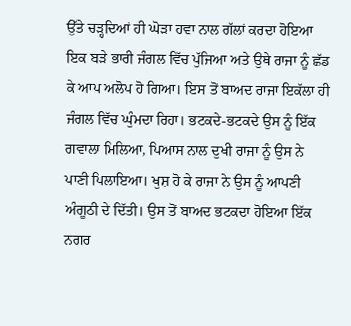ਉੱਤੇ ਚੜ੍ਹਦਿਆਂ ਹੀ ਘੋੜਾ ਹਵਾ ਨਾਲ ਗੱਲਾਂ ਕਰਦਾ ਹੋਇਆ ਇਕ ਬੜੇ ਭਾਰੀ ਜੰਗਲ ਵਿੱਚ ਪੁੱਜਿਆ ਅਤੇ ਉਥੇ ਰਾਜਾ ਨੂੰ ਛੱਡ ਕੇ ਆਪ ਅਲੋਪ ਹੋ ਗਿਆ। ਇਸ ਤੋਂ ਬਾਅਦ ਰਾਜਾ ਇਕੱਲਾ ਹੀ ਜੰਗਲ ਵਿੱਚ ਘੁੰਮਦਾ ਰਿਹਾ। ਭਟਕਦੇ-ਭਟਕਦੇ ਉਸ ਨੂੰ ਇੱਕ ਗਵਾਲਾ ਮਿਲਿਆ, ਪਿਆਸ ਨਾਲ ਦੁਖੀ ਰਾਜਾ ਨੂੰ ਉਸ ਨੇ ਪਾਣੀ ਪਿਲਾਇਆ। ਖੁਸ਼ ਹੋ ਕੇ ਰਾਜਾ ਨੇ ਉਸ ਨੂੰ ਆਪਣੀ ਅੰਗੂਠੀ ਦੇ ਦਿੱਤੀ। ਉਸ ਤੋਂ ਬਾਅਦ ਭਟਕਦਾ ਹੋਇਆ ਇੱਕ ਨਗਰ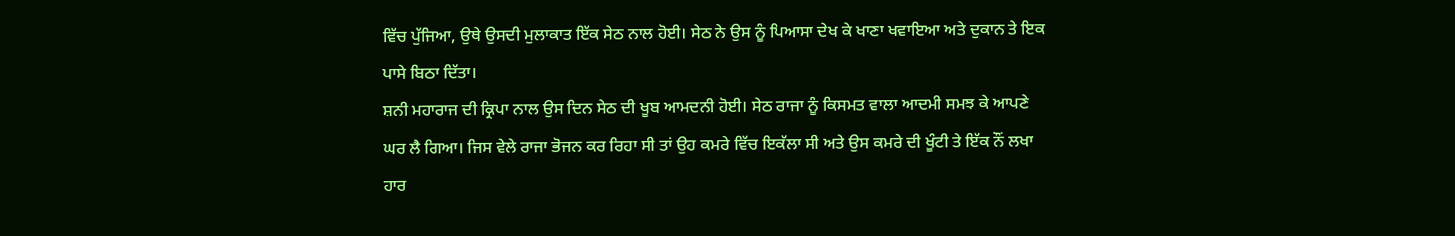ਵਿੱਚ ਪੁੱਜਿਆ, ਉਥੇ ਉਸਦੀ ਮੁਲਾਕਾਤ ਇੱਕ ਸੇਠ ਨਾਲ ਹੋਈ। ਸੇਠ ਨੇ ਉਸ ਨੂੰ ਪਿਆਸਾ ਦੇਖ ਕੇ ਖਾਣਾ ਖਵਾਇਆ ਅਤੇ ਦੁਕਾਨ ਤੇ ਇਕ ਪਾਸੇ ਬਿਠਾ ਦਿੱਤਾ।
ਸ਼ਨੀ ਮਹਾਰਾਜ ਦੀ ਕ੍ਰਿਪਾ ਨਾਲ ਉਸ ਦਿਨ ਸੇਠ ਦੀ ਖੂਬ ਆਮਦਨੀ ਹੋਈ। ਸੇਠ ਰਾਜਾ ਨੂੰ ਕਿਸਮਤ ਵਾਲਾ ਆਦਮੀ ਸਮਝ ਕੇ ਆਪਣੇ ਘਰ ਲੈ ਗਿਆ। ਜਿਸ ਵੇਲੇ ਰਾਜਾ ਭੋਜਨ ਕਰ ਰਿਹਾ ਸੀ ਤਾਂ ਉਹ ਕਮਰੇ ਵਿੱਚ ਇਕੱਲਾ ਸੀ ਅਤੇ ਉਸ ਕਮਰੇ ਦੀ ਖੂੰਟੀ ਤੇ ਇੱਕ ਨੌਂ ਲਖਾ ਹਾਰ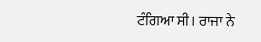ਟੰਗਿਆ ਸੀ। ਰਾਜਾ ਨੇ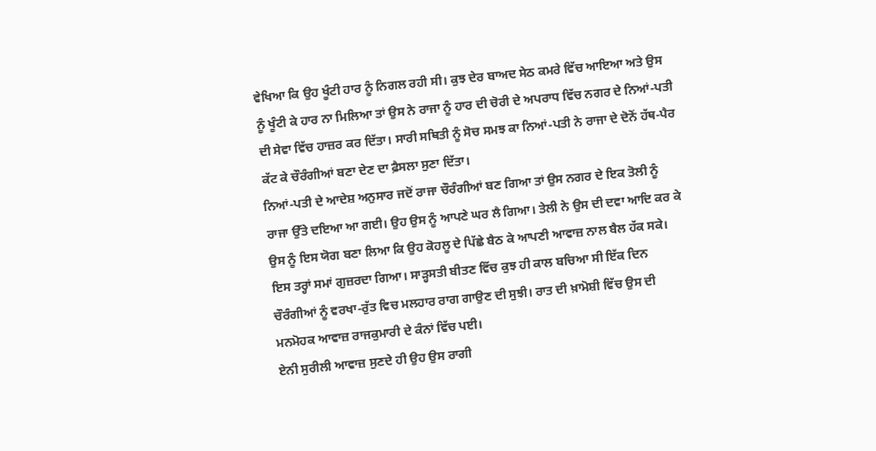ਵੇਖਿਆ ਕਿ ਉਹ ਖੂੰਟੀ ਹਾਰ ਨੂੰ ਨਿਗਲ ਰਹੀ ਸੀ। ਕੁਝ ਦੇਰ ਬਾਅਦ ਸੇਠ ਕਮਰੇ ਵਿੱਚ ਆਇਆ ਅਤੇ ਉਸ ਨੂੰ ਖੂੰਟੀ ਕੇ ਹਾਰ ਨਾ ਮਿਲਿਆ ਤਾਂ ਉਸ ਨੇ ਰਾਜਾ ਨੂੰ ਹਾਰ ਦੀ ਚੋਰੀ ਦੇ ਅਪਰਾਧ ਵਿੱਚ ਨਗਰ ਦੇ ਨਿਆਂ-ਪਤੀ ਦੀ ਸੇਵਾ ਵਿੱਚ ਹਾਜ਼ਰ ਕਰ ਦਿੱਤਾ। ਸਾਰੀ ਸਥਿਤੀ ਨੂੰ ਸੋਚ ਸਮਝ ਕਾ ਨਿਆਂ-ਪਤੀ ਨੇ ਰਾਜਾ ਦੇ ਦੋਨੋਂ ਹੱਥ-ਪੈਰ ਕੱਟ ਕੇ ਚੌਰੰਗੀਆਂ ਬਣਾ ਦੇਣ ਦਾ ਫ਼ੈਸਲਾ ਸੁਣਾ ਦਿੱਤਾ।
ਨਿਆਂ-ਪਤੀ ਦੇ ਆਦੇਸ਼ ਅਨੁਸਾਰ ਜਦੋਂ ਰਾਜਾ ਚੌਰੰਗੀਆਂ ਬਣ ਗਿਆ ਤਾਂ ਉਸ ਨਗਰ ਦੇ ਇਕ ਤੋਲੀ ਨੂੰ ਰਾਜਾ ਉੱਤੇ ਦਇਆ ਆ ਗਈ। ਉਹ ਉਸ ਨੂੰ ਆਪਣੇ ਘਰ ਲੈ ਗਿਆ। ਤੇਲੀ ਨੇ ਉਸ ਦੀ ਦਵਾ ਆਦਿ ਕਰ ਕੇ ਉਸ ਨੂੰ ਇਸ ਯੋਗ ਬਣਾ ਲਿਆ ਕਿ ਉਹ ਕੋਹਲੂ ਦੇ ਪਿੱਛੇ ਬੈਠ ਕੇ ਆਪਣੀ ਆਵਾਜ਼ ਨਾਲ ਬੈਲ ਹੱਕ ਸਕੇ। ਇਸ ਤਰ੍ਹਾਂ ਸਮਾਂ ਗੁਜ਼ਰਦਾ ਗਿਆ। ਸਾੜ੍ਹਸਤੀ ਬੀਤਣ ਵਿੱਚ ਕੁਝ ਹੀ ਕਾਲ ਬਚਿਆ ਸੀ ਇੱਕ ਦਿਨ ਚੌਰੰਗੀਆਂ ਨੂੰ ਵਰਖਾ-ਰੁੱਤ ਵਿਚ ਮਲਹਾਰ ਰਾਗ ਗਾਉਣ ਦੀ ਸੁਝੀ। ਰਾਤ ਦੀ ਖ਼ਾਮੋਸ਼ੀ ਵਿੱਚ ਉਸ ਦੀ ਮਨਮੋਹਕ ਆਵਾਜ਼ ਰਾਜਕੁਮਾਰੀ ਦੇ ਕੰਨਾਂ ਵਿੱਚ ਪਈ।
ਏਨੀ ਸੁਰੀਲੀ ਆਵਾਜ਼ ਸੁਣਦੇ ਹੀ ਉਹ ਉਸ ਰਾਗੀ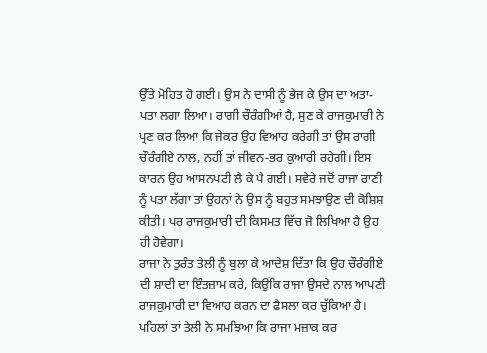ਉੱਤੇ ਮੋਹਿਤ ਹੋ ਗਈ। ਉਸ ਨੇ ਦਾਸੀ ਨੂੰ ਭੇਜ ਕੇ ਉਸ ਦਾ ਅਤਾ-ਪਤਾ ਲਗਾ ਲਿਆ। ਰਾਗੀ ਚੌਰੰਗੀਆਂ ਹੈ, ਸੁਣ ਕੇ ਰਾਜਕੁਮਾਰੀ ਨੇ ਪ੍ਰਣ ਕਰ ਲਿਆ ਕਿ ਜੇਕਰ ਉਹ ਵਿਆਹ ਕਰੇਗੀ ਤਾਂ ਉਸ ਰਾਗੀ ਚੌਰੰਗੀਏ ਨਾਲ, ਨਹੀਂ ਤਾਂ ਜੀਵਨ-ਭਰ ਕੁਆਰੀ ਰਹੇਗੀ। ਇਸ ਕਾਰਨ ਉਹ ਆਸਨਪਟੀ ਲੈ ਕੇ ਪੈ ਗਈ। ਸਵੇਰੇ ਜਦੋਂ ਰਾਜਾ ਰਾਣੀ ਨੂੰ ਪਤਾ ਲੱਗਾ ਤਾਂ ਉਹਨਾਂ ਨੇ ਉਸ ਨੂੰ ਬਹੁਤ ਸਮਝਾਉਣ ਦੀ ਕੋਸ਼ਿਸ਼ ਕੀਤੀ। ਪਰ ਰਾਜਕੁਮਾਰੀ ਦੀ ਕਿਸਮਤ ਵਿੱਚ ਜੋ ਲਿਖਿਆ ਹੈ ਉਹ ਹੀ ਹੋਵੇਗਾ।
ਰਾਜਾ ਨੇ ਤੁਰੰਤ ਤੇਲੀ ਨੂੰ ਬੁਲਾ ਕੇ ਆਦੇਸ਼ ਦਿੱਤਾ ਕਿ ਉਹ ਚੌਰੰਗੀਏ ਦੀ ਸ਼ਾਦੀ ਦਾ ਇੰਤਜ਼ਾਮ ਕਰੇ, ਕਿਉਂਕਿ ਰਾਜਾ ਉਸਦੇ ਨਾਲ ਆਪਣੀ ਰਾਜਕੁਮਾਰੀ ਦਾ ਵਿਆਹ ਕਰਨ ਦਾ ਫੈਸਲਾ ਕਰ ਚੁੱਕਿਆ ਹੈ। ਪਹਿਲਾਂ ਤਾਂ ਤੇਲੀ ਨੇ ਸਮਝਿਆ ਕਿ ਰਾਜਾ ਮਜ਼ਾਕ ਕਰ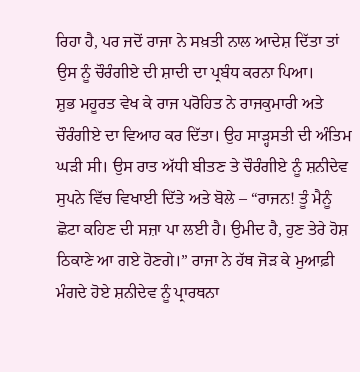ਰਿਹਾ ਹੈ, ਪਰ ਜਦੋਂ ਰਾਜਾ ਨੇ ਸਖ਼ਤੀ ਨਾਲ ਆਦੇਸ਼ ਦਿੱਤਾ ਤਾਂ ਉਸ ਨੂੰ ਚੌਰੰਗੀਏ ਦੀ ਸ਼ਾਦੀ ਦਾ ਪ੍ਰਬੰਧ ਕਰਨਾ ਪਿਆ।
ਸ਼ੁਭ ਮਹੂਰਤ ਵੇਖ ਕੇ ਰਾਜ ਪਰੋਹਿਤ ਨੇ ਰਾਜਕੁਮਾਰੀ ਅਤੇ ਚੌਰੰਗੀਏ ਦਾ ਵਿਆਹ ਕਰ ਦਿੱਤਾ। ਉਹ ਸਾੜ੍ਹਸਤੀ ਦੀ ਅੰਤਿਮ ਘੜੀ ਸੀ। ਉਸ ਰਾਤ ਅੱਧੀ ਬੀਤਣ ਤੇ ਚੌਰੰਗੀਏ ਨੂੰ ਸ਼ਨੀਦੇਵ ਸੁਪਨੇ ਵਿੱਚ ਵਿਖਾਈ ਦਿੱਤੇ ਅਤੇ ਬੋਲੇ – “ਰਾਜਨ! ਤੂੰ ਮੈਨੂੰ ਛੋਟਾ ਕਹਿਣ ਦੀ ਸਜ਼ਾ ਪਾ ਲਈ ਹੈ। ਉਮੀਦ ਹੈ, ਹੁਣ ਤੇਰੇ ਹੋਸ਼ ਠਿਕਾਣੇ ਆ ਗਏ ਹੋਣਗੇ।” ਰਾਜਾ ਨੇ ਹੱਥ ਜੋੜ ਕੇ ਮੁਆਫ਼ੀ ਮੰਗਦੇ ਹੋਏ ਸ਼ਨੀਦੇਵ ਨੂੰ ਪ੍ਰਾਰਥਨਾ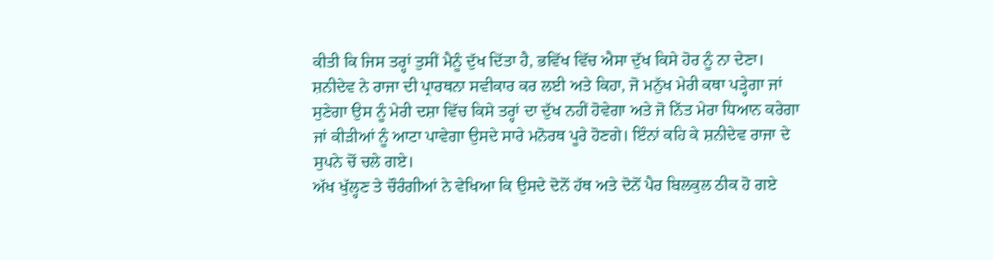ਕੀਤੀ ਕਿ ਜਿਸ ਤਰ੍ਹਾਂ ਤੁਸੀਂ ਮੈਨੂੰ ਦੁੱਖ ਦਿੱਤਾ ਹੈ, ਭਵਿੱਖ ਵਿੱਚ ਐਸਾ ਦੁੱਖ ਕਿਸੇ ਹੋਰ ਨੂੰ ਨਾ ਦੇਣਾ। ਸ਼ਨੀਦੇਵ ਨੇ ਰਾਜਾ ਦੀ ਪ੍ਰਾਰਥਨਾ ਸਵੀਕਾਰ ਕਰ ਲਈ ਅਤੇ ਕਿਹਾ, ਜੋ ਮਨੁੱਖ ਮੇਰੀ ਕਥਾ ਪੜ੍ਹੇਗਾ ਜਾਂ ਸੁਣੇਗਾ ਉਸ ਨੂੰ ਮੇਰੀ ਦਸ਼ਾ ਵਿੱਚ ਕਿਸੇ ਤਰ੍ਹਾਂ ਦਾ ਦੁੱਖ ਨਹੀਂ ਹੋਵੇਗਾ ਅਤੇ ਜੋ ਨਿੱਤ ਮੇਰਾ ਧਿਆਨ ਕਰੇਗਾ ਜਾਂ ਕੀੜੀਆਂ ਨੂੰ ਆਟਾ ਪਾਵੇਗਾ ਉਸਦੇ ਸਾਰੇ ਮਨੋਰਥ ਪੂਰੇ ਹੋਣਗੇ। ਇੰਨਾਂ ਕਹਿ ਕੇ ਸ਼ਨੀਦੇਵ ਰਾਜਾ ਦੇ ਸੁਪਨੇ ਚੋਂ ਚਲੇ ਗਏ।
ਅੱਖ ਖੁੱਲ੍ਹਣ ਤੇ ਚੌਰੰਗੀਆਂ ਨੇ ਵੇਖਿਆ ਕਿ ਉਸਦੇ ਦੋਨੋਂ ਹੱਥ ਅਤੇ ਦੋਨੋਂ ਪੈਰ ਬਿਲਕੁਲ ਠੀਕ ਹੋ ਗਏ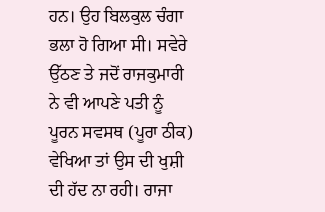ਹਨ। ਉਹ ਬਿਲਕੁਲ ਚੰਗਾ ਭਲਾ ਹੋ ਗਿਆ ਸੀ। ਸਵੇਰੇ ਉੱਠਣ ਤੇ ਜਦੋਂ ਰਾਜਕੁਮਾਰੀ ਨੇ ਵੀ ਆਪਣੇ ਪਤੀ ਨੂੰ ਪੂਰਨ ਸਵਸਥ (ਪੂਰਾ ਠੀਕ) ਵੇਖਿਆ ਤਾਂ ਉਸ ਦੀ ਖੁਸ਼ੀ ਦੀ ਹੱਦ ਨਾ ਰਹੀ। ਰਾਜਾ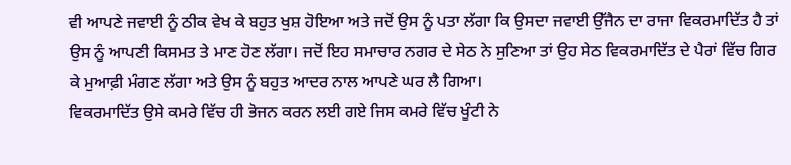ਵੀ ਆਪਣੇ ਜਵਾਈ ਨੂੰ ਠੀਕ ਵੇਖ ਕੇ ਬਹੁਤ ਖੁਸ਼ ਹੋਇਆ ਅਤੇ ਜਦੋਂ ਉਸ ਨੂੰ ਪਤਾ ਲੱਗਾ ਕਿ ਉਸਦਾ ਜਵਾਈ ਉੱਜੈਨ ਦਾ ਰਾਜਾ ਵਿਕਰਮਾਦਿੱਤ ਹੈ ਤਾਂ ਉਸ ਨੂੰ ਆਪਣੀ ਕਿਸਮਤ ਤੇ ਮਾਣ ਹੋਣ ਲੱਗਾ। ਜਦੋਂ ਇਹ ਸਮਾਚਾਰ ਨਗਰ ਦੇ ਸੇਠ ਨੇ ਸੁਣਿਆ ਤਾਂ ਉਹ ਸੇਠ ਵਿਕਰਮਾਦਿੱਤ ਦੇ ਪੈਰਾਂ ਵਿੱਚ ਗਿਰ ਕੇ ਮੁਆਫ਼ੀ ਮੰਗਣ ਲੱਗਾ ਅਤੇ ਉਸ ਨੂੰ ਬਹੁਤ ਆਦਰ ਨਾਲ ਆਪਣੇ ਘਰ ਲੈ ਗਿਆ।
ਵਿਕਰਮਾਦਿੱਤ ਉਸੇ ਕਮਰੇ ਵਿੱਚ ਹੀ ਭੋਜਨ ਕਰਨ ਲਈ ਗਏ ਜਿਸ ਕਮਰੇ ਵਿੱਚ ਖੂੰਟੀ ਨੇ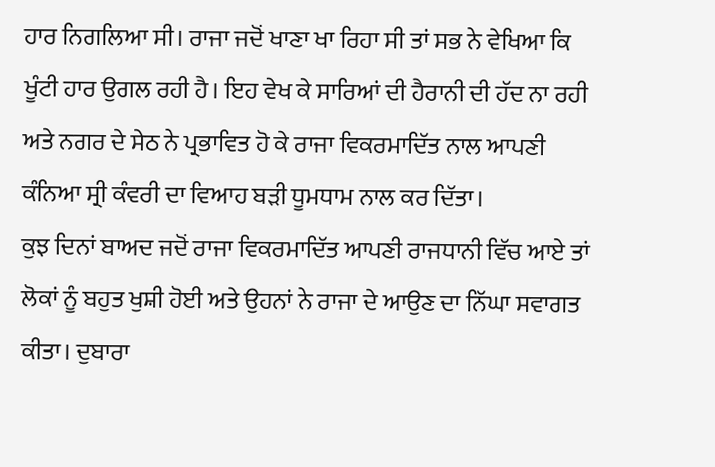ਹਾਰ ਨਿਗਲਿਆ ਸੀ। ਰਾਜਾ ਜਦੋਂ ਖਾਣਾ ਖਾ ਰਿਹਾ ਸੀ ਤਾਂ ਸਭ ਨੇ ਵੇਖਿਆ ਕਿ ਖੂੰਟੀ ਹਾਰ ਉਗਲ ਰਹੀ ਹੈ। ਇਹ ਵੇਖ ਕੇ ਸਾਰਿਆਂ ਦੀ ਹੈਰਾਨੀ ਦੀ ਹੱਦ ਨਾ ਰਹੀ ਅਤੇ ਨਗਰ ਦੇ ਸੇਠ ਨੇ ਪ੍ਰਭਾਵਿਤ ਹੋ ਕੇ ਰਾਜਾ ਵਿਕਰਮਾਦਿੱਤ ਨਾਲ ਆਪਣੀ ਕੰਨਿਆ ਸ੍ਰੀ ਕੰਵਰੀ ਦਾ ਵਿਆਹ ਬੜੀ ਧੂਮਧਾਮ ਨਾਲ ਕਰ ਦਿੱਤਾ।
ਕੁਝ ਦਿਨਾਂ ਬਾਅਦ ਜਦੋਂ ਰਾਜਾ ਵਿਕਰਮਾਦਿੱਤ ਆਪਣੀ ਰਾਜਧਾਨੀ ਵਿੱਚ ਆਏ ਤਾਂ ਲੋਕਾਂ ਨੂੰ ਬਹੁਤ ਖੁਸ਼ੀ ਹੋਈ ਅਤੇ ਉਹਨਾਂ ਨੇ ਰਾਜਾ ਦੇ ਆਉਣ ਦਾ ਨਿੱਘਾ ਸਵਾਗਤ ਕੀਤਾ। ਦੁਬਾਰਾ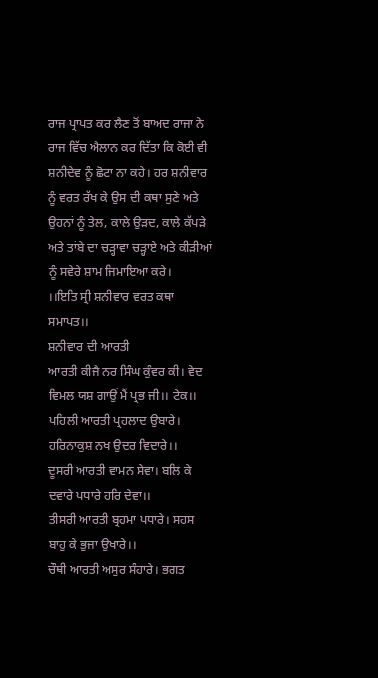ਰਾਜ ਪ੍ਰਾਪਤ ਕਰ ਲੈਣ ਤੋਂ ਬਾਅਦ ਰਾਜਾ ਨੇ ਰਾਜ ਵਿੱਚ ਐਲਾਨ ਕਰ ਦਿੱਤਾ ਕਿ ਕੋਈ ਵੀ ਸ਼ਨੀਦੇਵ ਨੂੰ ਛੋਟਾ ਨਾ ਕਹੇ। ਹਰ ਸ਼ਨੀਵਾਰ ਨੂੰ ਵਰਤ ਰੱਖ ਕੇ ਉਸ ਦੀ ਕਥਾ ਸੁਣੇ ਅਤੇ ਉਹਨਾਂ ਨੂੰ ਤੇਲ, ਕਾਲੇ ਉਡ਼ਦ, ਕਾਲੇ ਕੱਪੜੇ ਅਤੇ ਤਾਂਬੇ ਦਾ ਚੜ੍ਹਾਵਾ ਚੜ੍ਹਾਏ ਅਤੇ ਕੀੜੀਆਂ ਨੂੰ ਸਵੇਰੇ ਸ਼ਾਮ ਜਿਮਾਇਆ ਕਰੇ।
।।ਇਤਿ ਸ੍ਰੀ ਸ਼ਨੀਵਾਰ ਵਰਤ ਕਥਾ ਸਮਾਪਤ।।
ਸ਼ਨੀਵਾਰ ਦੀ ਆਰਤੀ
ਆਰਤੀ ਕੀਜੈ ਨਰ ਸਿੰਘ ਕੁੰਵਰ ਕੀ। ਵੇਦ ਵਿਮਲ ਯਸ਼ ਗਾਉਂ ਮੈਂ ਪ੍ਰਭ ਜੀ।। ਟੇਕ।।
ਪਹਿਲੀ ਆਰਤੀ ਪ੍ਰਹਲਾਦ ਉਬਾਰੇ। ਹਰਿਨਾਕੁਸ਼ ਨਖ ਉਦਰ ਵਿਦਾਰੇ।।
ਦੂਸਰੀ ਆਰਤੀ ਵਾਮਨ ਸੇਵਾ। ਬਲਿ ਕੇ ਦਵਾਰੇ ਪਧਾਰੇ ਹਰਿ ਦੇਵਾ।।
ਤੀਸਰੀ ਆਰਤੀ ਬ੍ਰਹਮਾ ਪਧਾਰੇ। ਸਹਸ ਬਾਹੁ ਕੇ ਭੁਜਾ ਉਖਾਰੇ।।
ਚੌਥੀ ਆਰਤੀ ਅਸੁਰ ਸੰਹਾਰੇ। ਭਗਤ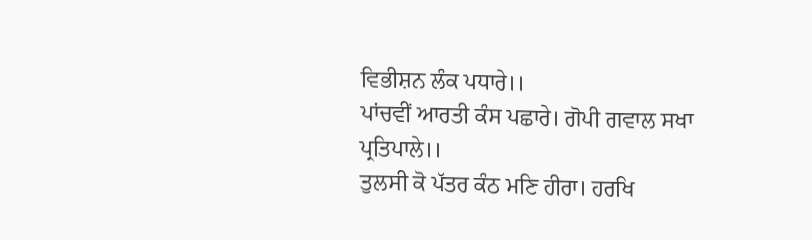ਵਿਭੀਸ਼ਨ ਲੰਕ ਪਧਾਰੇ।।
ਪਾਂਚਵੀਂ ਆਰਤੀ ਕੰਸ ਪਛਾਰੇ। ਗੋਪੀ ਗਵਾਲ ਸਖਾ ਪ੍ਰਤਿਪਾਲੇ।।
ਤੁਲਸੀ ਕੋ ਪੱਤਰ ਕੰਠ ਮਣਿ ਹੀਰਾ। ਹਰਖਿ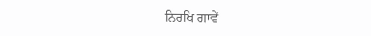ਨਿਰਖਿ ਗਾਵੇਂ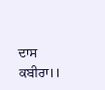ਦਾਸ ਕਬੀਰਾ।।